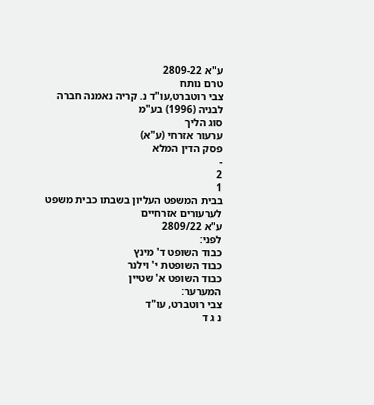ע"א 2809-22
טרם נותח
צבי רוטברט,עו"ד נ. קריה נאמנה חברה לבניה (1996) בע"מ
סוג הליך
ערעור אזרחי (ע"א)
פסק הדין המלא
-
2
1
בבית המשפט העליון בשבתו כבית משפט לערעורים אזרחיים
ע"א 2809/22
לפני:
כבוד השופט ד' מינץ
כבוד השופטת י' וילנר
כבוד השופט א' שטיין
המערער:
צבי רוטברט, עו"ד
נ ג ד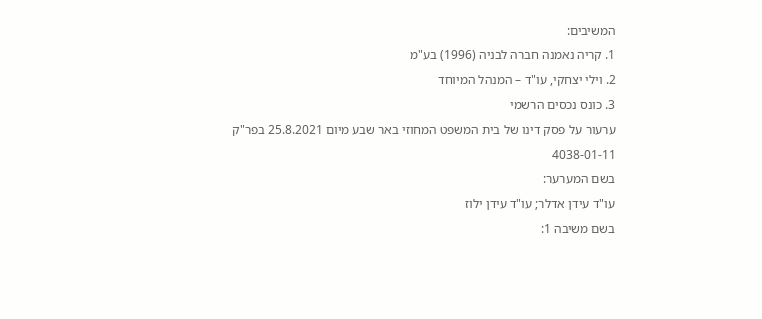המשיבים:
1. קריה נאמנה חברה לבניה (1996) בע"מ
2. וילי יצחקי, עו"ד – המנהל המיוחד
3. כונס נכסים הרשמי
ערעור על פסק דינו של בית המשפט המחוזי באר שבע מיום 25.8.2021 בפר"ק 4038-01-11
בשם המערער:
עו"ד עידן אדלר; עו"ד עידן ילוז
בשם משיבה 1: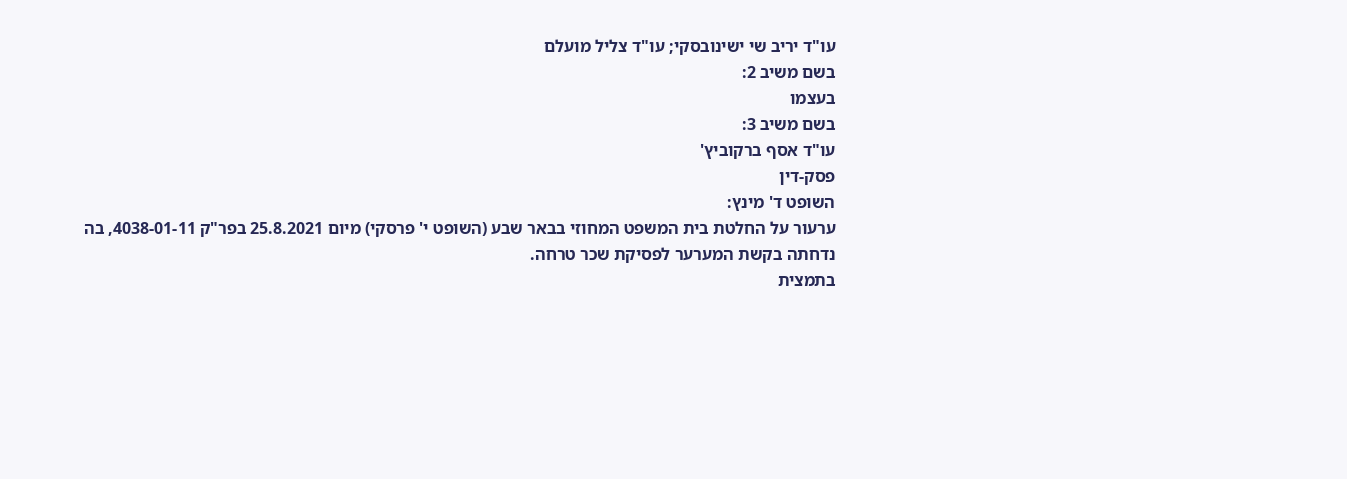עו"ד יריב שי ישינובסקי; עו"ד צליל מועלם
בשם משיב 2:
בעצמו
בשם משיב 3:
עו"ד אסף ברקוביץ'
פסק-דין
השופט ד' מינץ:
ערעור על החלטת בית המשפט המחוזי בבאר שבע (השופט י' פרסקי) מיום 25.8.2021 בפר"ק 4038-01-11, בה נדחתה בקשת המערער לפסיקת שכר טרחה.
בתמצית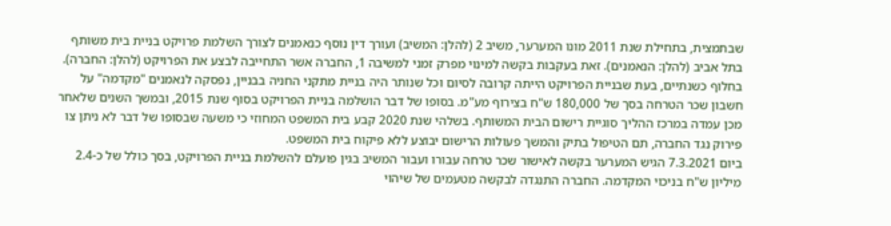שבתמצית, בתחילת שנת 2011 מונו המערער, משיב 2 (להלן: המשיב) ועורך דין נוסף כנאמנים לצורך השלמת פרויקט בניית בית משותף בתל אביב (להלן: הנאמנים). זאת בעקבות בקשה למינוי מפרק זמני למשיבה 1, החברה אשר התחייבה לבצע את הפרויקט (להלן: החברה). בחלוף כשנתיים, בעת שבניית הפרויקט הייתה קרובה לסיום וכל שנותר היה בניית מתקני החניה בבניין, נפסקה לנאמנים "מקדמה" על חשבון שכר הטרחה בסך של 180,000 ש"ח בצירוף מע"מ. בסופו של דבר הושלמה בניית הפרויקט בסוף שנת 2015, ובמשך השנים שלאחר מכן עמדה במרכז ההליך סוגיית רישום הבית המשותף. בשלהי שנת 2020 קבע בית המשפט המחוזי כי משעה שבסופו של דבר לא ניתן צו פירוק נגד החברה, תם הטיפול בתיק והמשך פעולות הרישום יבוצע ללא פיקוח בית המשפט.
ביום 7.3.2021 הגיש המערער בקשה לאישור שכר טרחה עבורו ועבור המשיב בגין פועלם להשלמת בניית הפרויקט, בסך כולל של כ-2.4 מיליון ש"ח בניכוי המקדמה. החברה התנגדה לבקשה מטעמים של שיהוי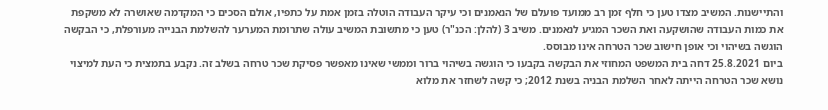והתיישנות. המשיב מצדו טען כי חלף זמן רב ממועד פועלם של הנאמנים וכי עיקר העבודה הוטלה בזמן אמת על כתפיו, אולם הסכים כי המקדמה שאושרה לא משקפת את כמות העבודה שהושקעה ואת השכר המגיע לנאמנים. משיב 3 (להלן: הכנ"ר) טען כי מתשובת המשיב עולה שתרומת המערער להשלמת הבנייה מעורפלת, כי הבקשה הוגשה בשיהוי וכי אופן חישוב שכר הטרחה אינו מבוסס.
ביום 25.8.2021 דחה בית המשפט המחוזי את הבקשה בקבעו כי הוגשה בשיהוי ברור וממשי שאינו מאפשר פסיקת שכר טרחה בשלב זה. נקבע בתמצית כי העת למיצוי נושא שכר הטרחה הייתה לאחר השלמת הבניה בשנת 2012; כי קשה לשחזר את מלוא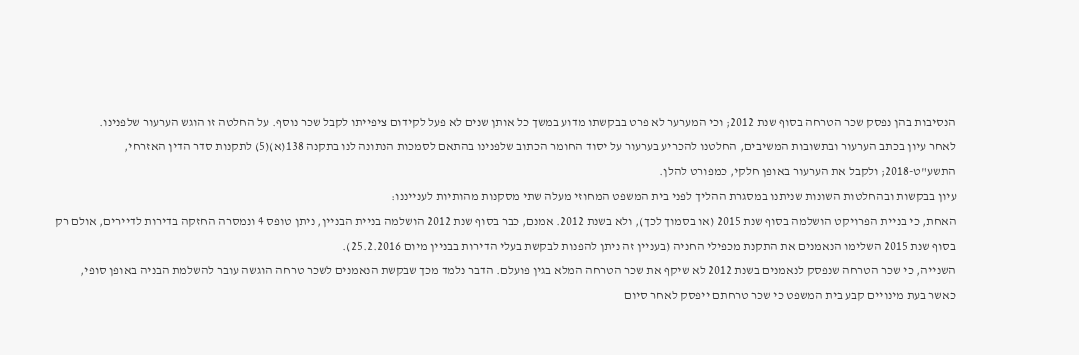הנסיבות בהן נפסק שכר הטרחה בסוף שנת 2012; וכי המערער לא פרט בבקשתו מדוע במשך כל אותן שנים לא פעל לקידום ציפייתו לקבל שכר נוסף. על החלטה זו הוגש הערעור שלפנינו.
לאחר עיון בכתב הערעור ובתשובות המשיבים, החלטנו להכריע בערעור על יסוד החומר הכתוב שלפנינו בהתאם לסמכות הנתונה לנו בתקנה 138(א)(5) לתקנות סדר הדין האזרחי, התשע"ט-2018; ולקבל את הערעור באופן חלקי, כמפורט להלן.
עיון בבקשות ובהחלטות השונות שניתנו במסגרת ההליך לפני בית המשפט המחוזי מעלה שתי מסקנות מהותיות לענייננו:
האחת, כי בניית הפרויקט הושלמה בסוף שנת 2015 (או בסמוך לכך), ולא בשנת 2012. אמנם, כבר בסוף שנת 2012 הושלמה בניית הבניין, ניתן טופס 4 ונמסרה החזקה בדירות לדיירים, אולם רק בסוף שנת 2015 השלימו הנאמנים את התקנת מכפילי החניה (בעניין זה ניתן להפנות לבקשת בעלי הדירות בבניין מיום 25.2.2016).
השנייה, כי שכר הטרחה שנפסק לנאמנים בשנת 2012 לא שיקף את שכר הטרחה המלא בגין פועלם. הדבר נלמד מכך שבקשת הנאמנים לשכר טרחה הוגשה עובר להשלמת הבניה באופן סופי, כאשר בעת מינויים קבע בית המשפט כי שכר טרחתם ייפסק לאחר סיום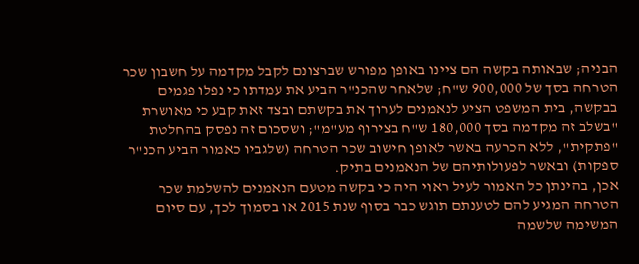הבניה; שבאותה בקשה הם ציינו באופן מפורש שברצונם לקבל מקדמה על חשבון שכר הטרחה בסך של 900,000 ש"ח; שלאחר שהכנ"ר הביע את עמדתו כי נפלו פגמים בבקשה, בית המשפט הציע לנאמנים לערוך את בקשתם ובצד זאת קבע כי מאושרת "בשלב זה מקדמה בסך 180,000 ש"ח בצירוף מע"מ"; ושסכום זה נפסק בהחלטת "פתקית", ללא הכרעה באשר לאופן חישוב שכר הטרחה (שלגביו כאמור הביע הכנ"ר ספקות) ובאשר לפעולותיהם של הנאמנים בתיק.
אכן, בהינתן כל האמור לעיל ראוי היה כי בקשה מטעם הנאמנים להשלמת שכר הטרחה המגיע להם לטענתם תוגש כבר בסוף שנת 2015 או בסמוך לכך, עם סיום המשימה שלשמה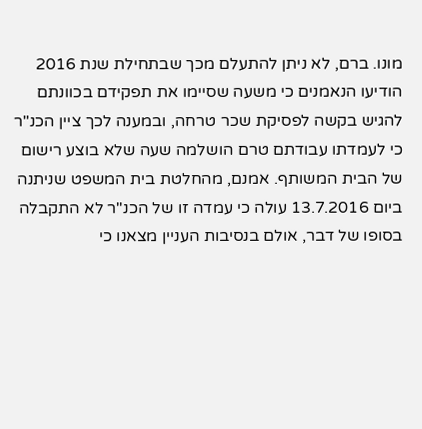מונו. ברם, לא ניתן להתעלם מכך שבתחילת שנת 2016 הודיעו הנאמנים כי משעה שסיימו את תפקידם בכוונתם להגיש בקשה לפסיקת שכר טרחה, ובמענה לכך ציין הכנ"ר כי לעמדתו עבודתם טרם הושלמה שעה שלא בוצע רישום של הבית המשותף. אמנם, מהחלטת בית המשפט שניתנה ביום 13.7.2016 עולה כי עמדה זו של הכנ"ר לא התקבלה בסופו של דבר, אולם בנסיבות העניין מצאנו כי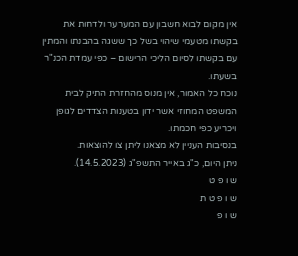אין מקום לבוא חשבון עם המערער ולדחות את בקשתו מטעמי שיהוי בשל כך ששגה בהבנתו והמתין עם בקשתו לסיום הליכי הרישום – כפי עמדת הכנ"ר בשעתו.
נוכח כל האמור, אין מנוס מהחזרת התיק לבית המשפט המחוזי אשר ידון בטענות הצדדים לגופן ויכריע כפי חכמתו.
בנסיבות העניין לא מצאנו ליתן צו להוצאות.
ניתן היום, כ"ג באייר התשפ"ג (14.5.2023).
ש ו פ ט
ש ו פ ט ת
ש ו פ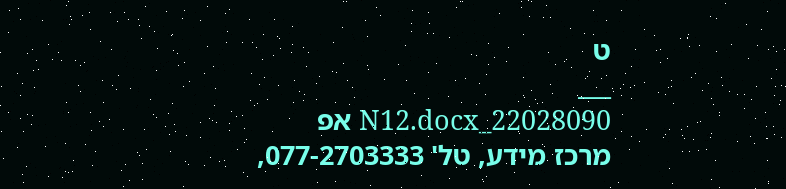ט
___
22028090_N12.docx אפ
מרכז מידע, טל' 077-2703333,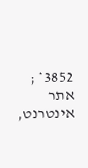3852* ; אתר אינטרנט,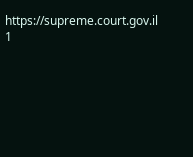https://supreme.court.gov.il
1